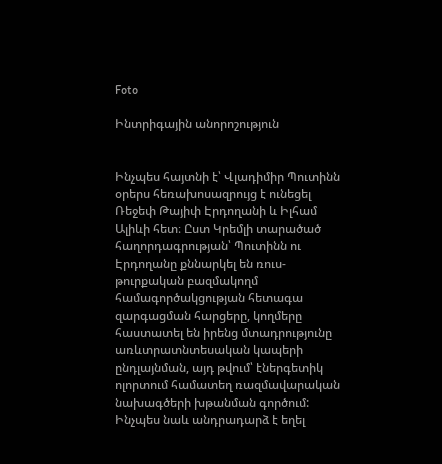Foto

Ինտրիգային անորոշություն


Ինչպես հայտնի է՝ Վլադիմիր Պուտինն օրերս հեռախոսազրույց է ունեցել Ռեջեփ Թայիփ Էրդողանի և Իլհամ Ալիևի հետ։ Ըստ Կրեմլի տարածած հաղորդագրության՝ Պուտինն ու Էրդողանը քննարկել են ռուս-թուրքական բազմակողմ համագործակցության հետագա զարգացման հարցերը, կողմերը հաստատել են իրենց մտադրությունը առևտրատնտեսական կապերի ընդլայնման, այդ թվում՝ էներգետիկ ոլորտում համատեղ ռազմավարական նախագծերի խթանման գործում: Ինչպես նաև անդրադարձ է եղել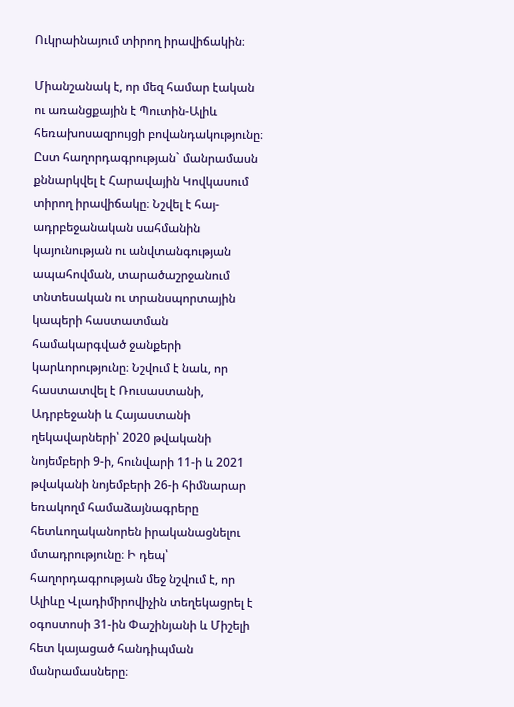Ուկրաինայում տիրող իրավիճակին։

Միանշանակ է, որ մեզ համար էական ու առանցքային է Պուտին-Ալիև հեռախոսազրույցի բովանդակությունը։ Ըստ հաղորդագրության` մանրամասն քննարկվել է Հարավային Կովկասում տիրող իրավիճակը։ Նշվել է հայ-ադրբեջանական սահմանին կայունության ու անվտանգության ապահովման, տարածաշրջանում տնտեսական ու տրանսպորտային կապերի հաստատման համակարգված ջանքերի կարևորությունը։ Նշվում է նաև, որ հաստատվել է Ռուսաստանի, Ադրբեջանի և Հայաստանի ղեկավարների՝ 2020 թվականի նոյեմբերի 9-ի, հունվարի 11-ի և 2021 թվականի նոյեմբերի 26-ի հիմնարար եռակողմ համաձայնագրերը հետևողականորեն իրականացնելու մտադրությունը։ Ի դեպ՝ հաղորդագրության մեջ նշվում է, որ Ալիևը Վլադիմիրովիչին տեղեկացրել է օգոստոսի 31-ին Փաշինյանի և Միշելի հետ կայացած հանդիպման մանրամասները։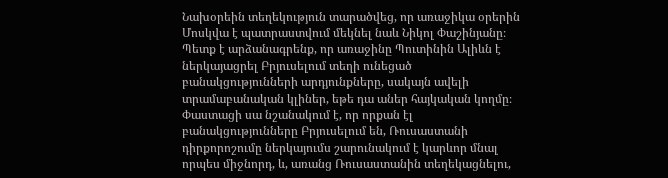Նախօրեին տեղեկություն տարածվեց, որ առաջիկա օրերին Մոսկվա է պատրաստվում մեկնել նաև Նիկոլ Փաշինյանը։ Պետք է արձանագրենք, որ առաջինը Պուտինին Ալիևն է ներկայացրել Բրյուսելում տեղի ունեցած բանակցությունների արդյունքները, սակայն ավելի տրամաբանական կլիներ, եթե դա աներ հայկական կողմը։ Փաստացի սա նշանակում է, որ որքան էլ բանակցությունները Բրյուսելում են, Ռուսաստանի դիրքորոշումը ներկայումս շարունակում է կարևոր մնալ որպես միջնորդ, և, առանց Ռուսաստանին տեղեկացնելու,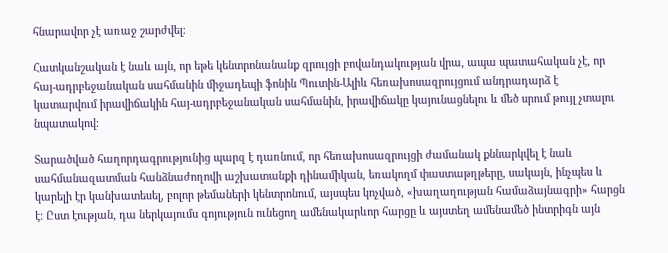հնարավոր չէ առաջ շարժվել։

Հատկանշական է նաև այն, որ եթե կենտրոնանանք զրույցի բովանդակության վրա, ապա պատահական չէ, որ հայ-ադրբեջանական սահմանին միջադեպի ֆոնին Պուտին-Ալիև հեռախոսազրույցում անդրադարձ է կատարվում իրավիճակին հայ-ադրբեջանական սահմանին, իրավիճակը կայունացնելու և մեծ սրում թույլ չտալու նպատակով։

Տարածված հաղորդագրությունից պարզ է դառնում, որ հեռախոսազրույցի ժամանակ քննարկվել է նաև սահմանազատման հանձնաժողովի աշխատանքի դինամիկան, եռակողմ փաստաթղթերը, սակայն, ինչպես և կարելի էր կանխատեսել, բոլոր թեմաների կենտրոնում, այսպես կոչված, «խաղաղության համաձայնագրի» հարցն է։ Ըստ էության, դա ներկայումս գոյություն ունեցող ամենակարևոր հարցը և այստեղ ամենամեծ ինտրիգն այն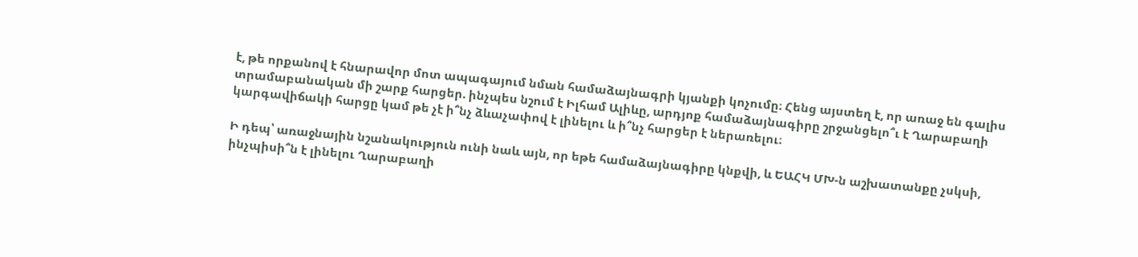է, թե որքանով է հնարավոր մոտ ապագայում նման համաձայնագրի կյանքի կոչումը։ Հենց այստեղ է, որ առաջ են գալիս տրամաբանական մի շարք հարցեր. ինչպես նշում է Իլհամ Ալիևը, արդյոք համաձայնագիրը շրջանցելո՞ւ է Ղարաբաղի կարգավիճակի հարցը կամ թե չէ ի՞նչ ձևաչափով է լինելու և ի՞նչ հարցեր է ներառելու։

Ի դեպ՝ առաջնային նշանակություն ունի նաև այն, որ եթե համաձայնագիրը կնքվի, և ԵԱՀԿ ՄԽ-ն աշխատանքը չսկսի, ինչպիսի՞ն է լինելու Ղարաբաղի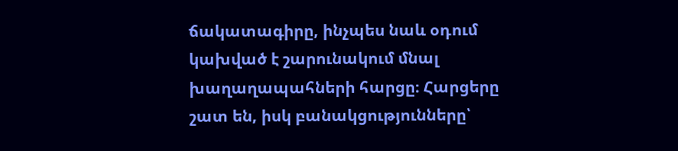ճակատագիրը, ինչպես նաև օդում կախված է շարունակում մնալ խաղաղապահների հարցը։ Հարցերը շատ են, իսկ բանակցությունները՝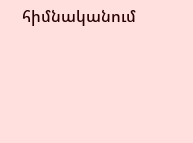հիմնականում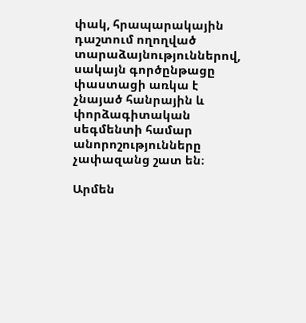փակ, հրապարակային դաշտում ողողված տարաձայնություններով, սակայն գործընթացը փաստացի առկա է չնայած հանրային և փորձագիտական սեգմենտի համար անորոշությունները չափազանց շատ են։

Արմեն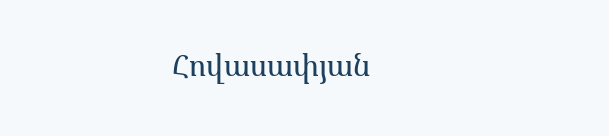Հովասափյան